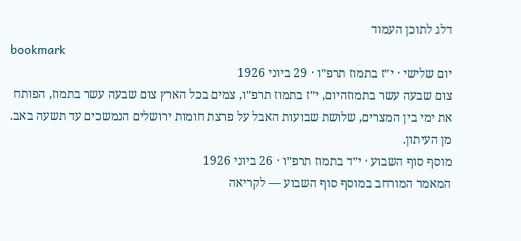דלג לתוכן העמוד
bookmark
יום שלישי · י״ז בתמוז תרפ״ו · 29 ביוני 1926
צום שבעה עשר בתמוזהיום, י״ז בתמוז תרפ״ו, צמים בכל הארץ צום שבעה עשר בתמוז, הפותח את ימי בין המצרים, שלושת שבועות האבל על פרצת חומות ירושלים הנמשכים עד תשעה באב. מן העיתון.
מוסף סוף השבוע · י״ד בתמוז תרפ״ו · 26 ביוני 1926
המאמר המורחב במוסף סוף השבוע — לקריאה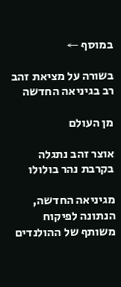במוסף ←

בשורה על מציאת זהב רב בגיניאה החדשה

מן העולם

אוצר זהב נתגלה בקרבת נהר בולולו

מגיניאה החדשה, הנתונה לפיקוח משותף של ההולנדים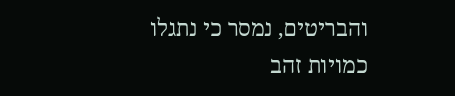והבריטים, נמסר כי נתגלו כמויות זהב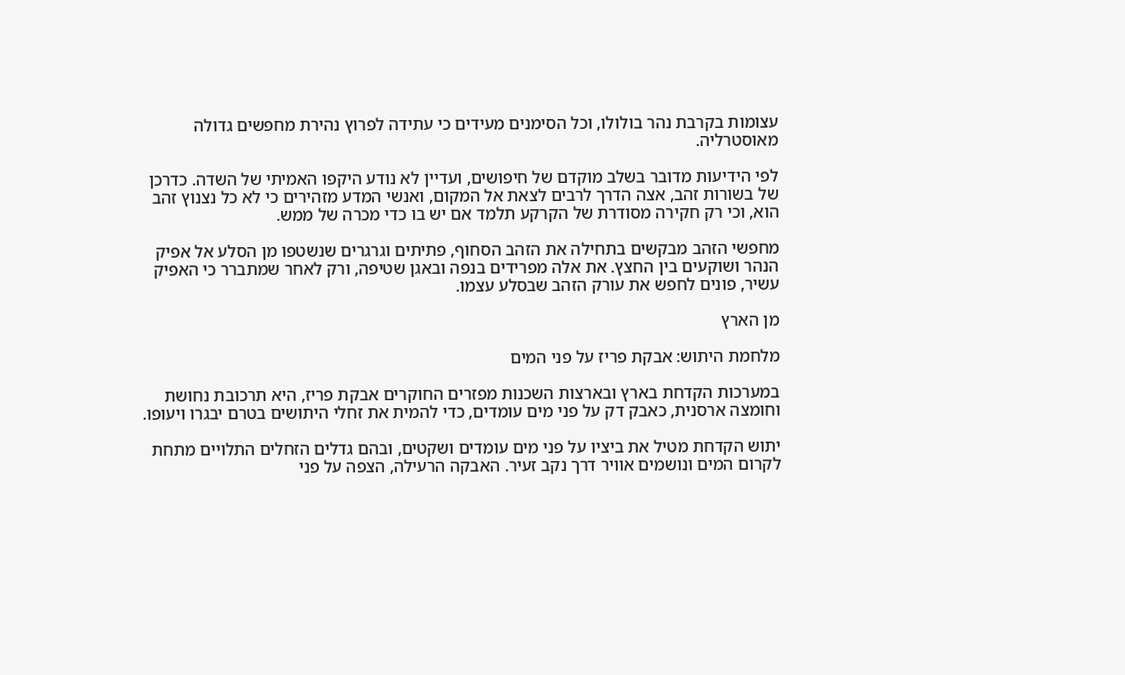עצומות בקרבת נהר בולולו, וכל הסימנים מעידים כי עתידה לפרוץ נהירת מחפשים גדולה מאוסטרליה.

לפי הידיעות מדובר בשלב מוקדם של חיפושים, ועדיין לא נודע היקפו האמיתי של השדה. כדרכן של בשורות זהב, אצה הדרך לרבים לצאת אל המקום, ואנשי המדע מזהירים כי לא כל נצנוץ זהב הוא, וכי רק חקירה מסודרת של הקרקע תלמד אם יש בו כדי מכרה של ממש.

מחפשי הזהב מבקשים בתחילה את הזהב הסחוף, פתיתים וגרגרים שנשטפו מן הסלע אל אפיק הנהר ושוקעים בין החצץ. את אלה מפרידים בנפה ובאגן שטיפה, ורק לאחר שמתברר כי האפיק עשיר, פונים לחפש את עורק הזהב שבסלע עצמו.

מן הארץ

מלחמת היתוש: אבקת פריז על פני המים

במערכות הקדחת בארץ ובארצות השכנות מפזרים החוקרים אבקת פריז, היא תרכובת נחושת וחומצה ארסנית, כאבק דק על פני מים עומדים, כדי להמית את זחלי היתושים בטרם יבגרו ויעופו.

יתוש הקדחת מטיל את ביציו על פני מים עומדים ושקטים, ובהם גדלים הזחלים התלויים מתחת לקרום המים ונושמים אוויר דרך נקב זעיר. האבקה הרעילה, הצפה על פני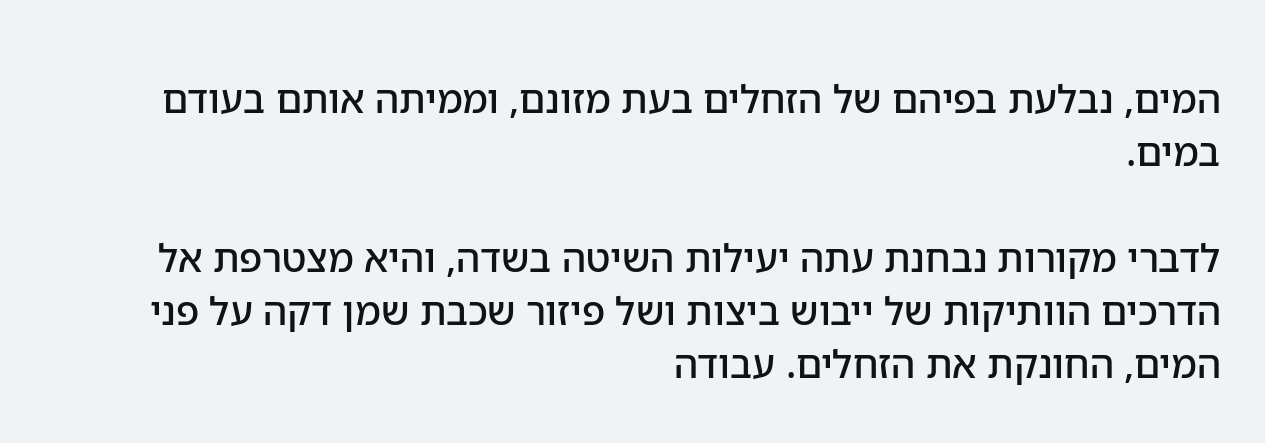המים, נבלעת בפיהם של הזחלים בעת מזונם, וממיתה אותם בעודם במים.

לדברי מקורות נבחנת עתה יעילות השיטה בשדה, והיא מצטרפת אל הדרכים הוותיקות של ייבוש ביצות ושל פיזור שכבת שמן דקה על פני המים, החונקת את הזחלים. עבודה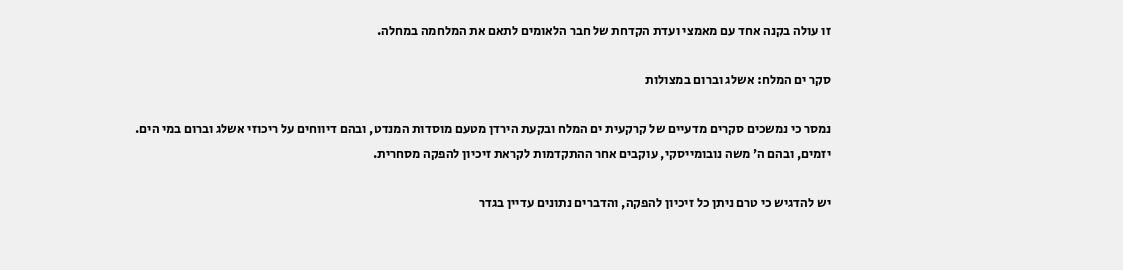זו עולה בקנה אחד עם מאמצי ועדת הקדחת של חבר הלאומים לתאם את המלחמה במחלה.

סקר ים המלח: אשלג וברום במצולות

נמסר כי נמשכים סקרים מדעיים של קרקעית ים המלח ובקעת הירדן מטעם מוסדות המנדט, ובהם דיווחים על ריכוזי אשלג וברום במי הים. יזמים, ובהם ה׳ משה נובומייסקי, עוקבים אחר ההתקדמות לקראת זיכיון להפקה מסחרית.

יש להדגיש כי טרם ניתן כל זיכיון להפקה, והדברים נתונים עדיין בגדר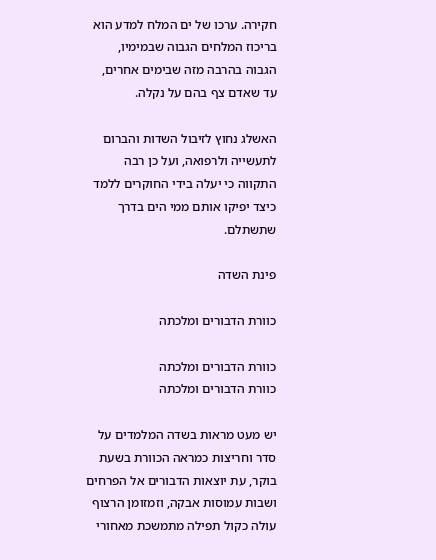חקירה. ערכו של ים המלח למדע הוא בריכוז המלחים הגבוה שבמימיו, הגבוה בהרבה מזה שבימים אחרים, עד שאדם צף בהם על נקלה.

האשלג נחוץ לזיבול השדות והברום לתעשייה ולרפואה, ועל כן רבה התקווה כי יעלה בידי החוקרים ללמד כיצד יפיקו אותם ממי הים בדרך שתשתלם.

פינת השדה

כוורת הדבורים ומלכתה

כוורת הדבורים ומלכתה
כוורת הדבורים ומלכתה

יש מעט מראות בשדה המלמדים על סדר וחריצות כמראה הכוורת בשעת בוקר, עת יוצאות הדבורים אל הפרחים ושבות עמוסות אבקה, וזמזומן הרצוף עולה כקול תפילה מתמשכת מאחורי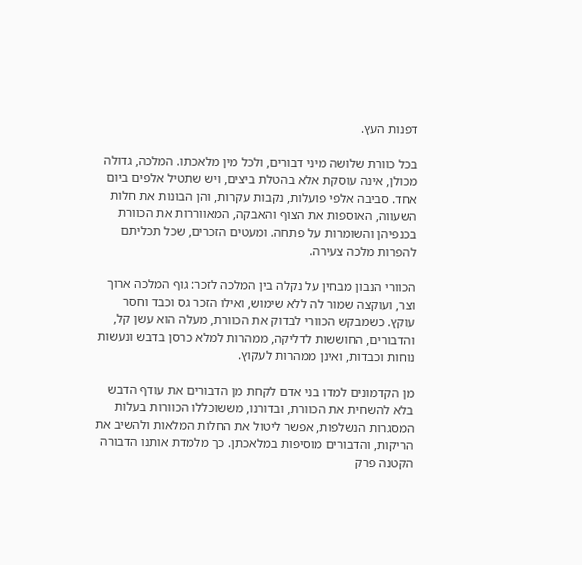דפנות העץ.

בכל כוורת שלושה מיני דבורים, ולכל מין מלאכתו. המלכה, גדולה מכולן, אינה עוסקת אלא בהטלת ביצים, ויש שתטיל אלפים ביום אחד. סביבה אלפי פועלות, נקבות עקרות, והן הבונות את חלות השעווה, האוספות את הצוף והאבקה, המאווררות את הכוורת בכנפיהן והשומרות על פתחה. ומעטים הזכרים, שכל תכליתם להפרות מלכה צעירה.

הכוורי הנבון מבחין על נקלה בין המלכה לזכר: גוף המלכה ארוך וצר, ועוקצה שמור לה ללא שימוש, ואילו הזכר גס וכבד וחסר עוקץ. כשמבקש הכוורי לבדוק את הכוורת, מעלה הוא עשן קל, והדבורים, החוששות לדליקה, ממהרות למלא כרסן בדבש ונעשות נוחות וכבדות, ואינן ממהרות לעקוץ.

מן הקדמונים למדו בני אדם לקחת מן הדבורים את עודף הדבש בלא להשחית את הכוורת, ובדורנו, מששוכללו הכוורות בעלות המסגרות הנשלפות, אפשר ליטול את החלות המלאות ולהשיב את הריקות, והדבורים מוסיפות במלאכתן. כך מלמדת אותנו הדבורה הקטנה פרק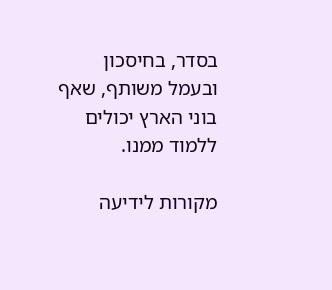בסדר, בחיסכון ובעמל משותף, שאף בוני הארץ יכולים ללמוד ממנו.

מקורות לידיעה